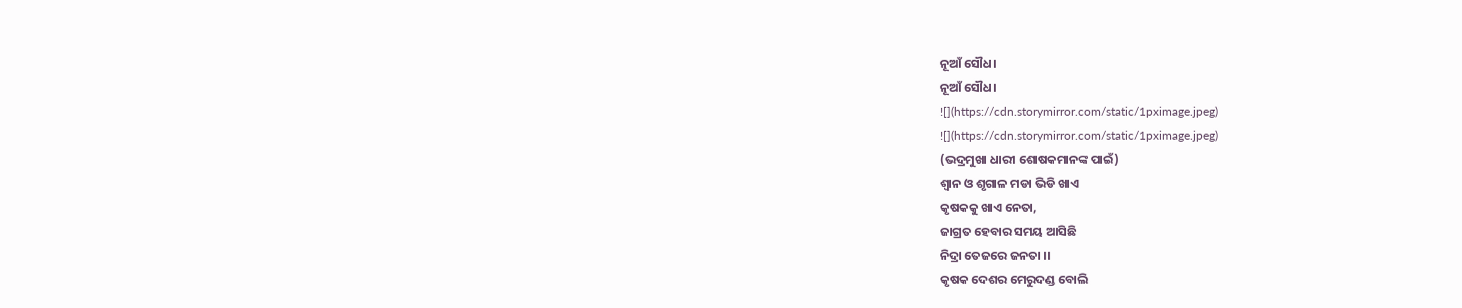ନୂଆଁ ସୌଧ।
ନୂଆଁ ସୌଧ।
![](https://cdn.storymirror.com/static/1pximage.jpeg)
![](https://cdn.storymirror.com/static/1pximage.jpeg)
(ଭଦ୍ରମୁଖା ଧାରୀ ଶୋଷକମାନଙ୍କ ପାଇଁ)
ଶ୍ୱାନ ଓ ଶୃଗାଳ ମଡା ଭିଡି ଖାଏ
କୃଷକକୁ ଖାଏ ନେତା,
ଜାଗ୍ରତ ହେବାର ସମୟ ଆସିଛି
ନିଦ୍ରା ତେଜରେ ଜନତା ।।
କୃଷକ ଦେଶର ମେରୁଦଣ୍ଡ ବୋଲି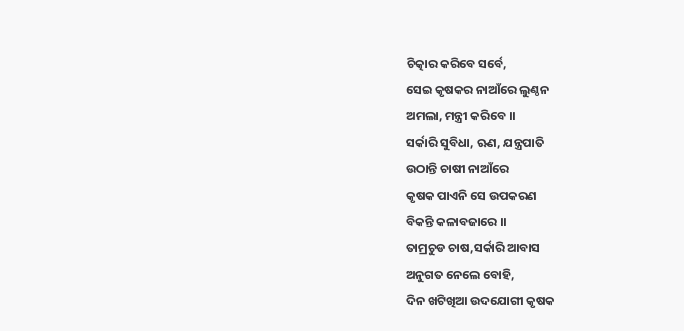ଚିତ୍କାର କରିବେ ସର୍ବେ,
ସେଇ କୃଷକର ନାଆଁରେ ଲୁଣ୍ଠନ
ଅମଲା, ମନ୍ତ୍ରୀ କରିବେ ।।
ସର୍କାରି ସୁବିଧା, ଋଣ, ଯନ୍ତ୍ରପାତି
ଉଠାନ୍ତି ଚାଷୀ ନାଆଁରେ
କୃଷକ ପାଏନି ସେ ଉପକରଣ
ବିକନ୍ତି କଳାବଜାରେ ।।
ତାମ୍ରଚୁଡ ଚାଷ,ସର୍କାରି ଆବାସ
ଅନୁଗତ ନେଲେ ବୋହି,
ଦିନ ଖଟିଖିଆ ଉଦଯୋଗୀ କୃଷକ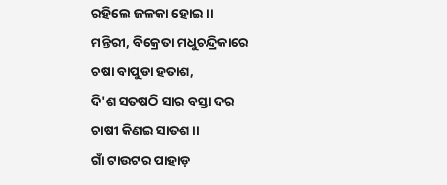ରହିଲେ ଜଳକା ହୋଇ ।।
ମନ୍ତିରୀ, ବିକ୍ରେତା ମଧୁଚନ୍ଦ୍ରିକାରେ
ଚଷା ବାପୁଡା ହତାଶ,
ଦି'ଶ ସତଷଠି ସାର ବସ୍ତା ଦର
ଚାଷୀ କିଣଇ ସାତଶ ।।
ଗାଁ ଟାଉଟର ପାହାଡ଼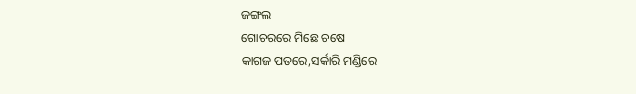ଜଙ୍ଗଲ
ଗୋଚରରେ ମିଛେ ଚଷେ
କାଗଜ ପତରେ,ସର୍କାରି ମଣ୍ଡିରେ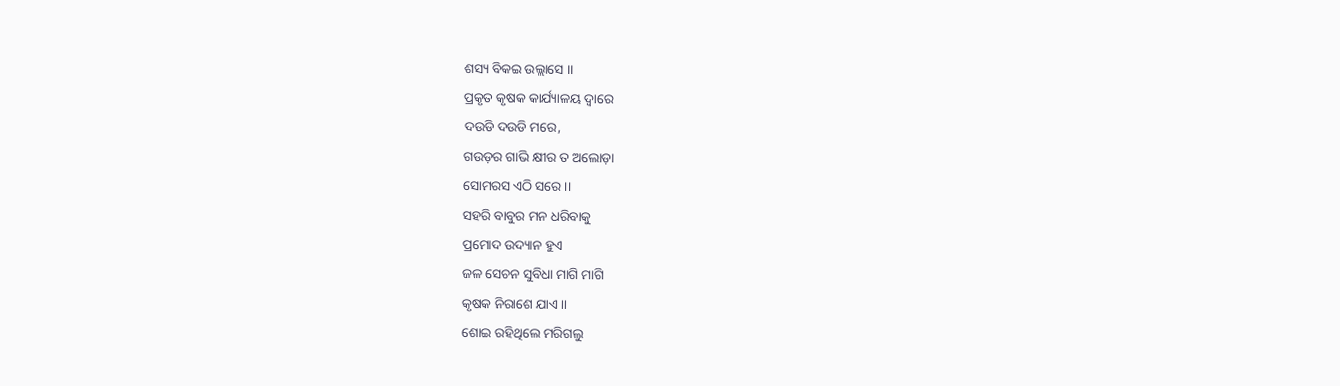ଶସ୍ୟ ବିକଇ ଉଲ୍ଲାସେ ।।
ପ୍ରକୃତ କୃଷକ କାର୍ଯ୍ୟାଳୟ ଦ୍ୱାରେ
ଦଉଡି ଦଉଡି ମରେ,
ଗଉଡ଼ର ଗାଭି କ୍ଷୀର ତ ଅଲୋଡ଼ା
ସୋମରସ ଏଠି ସରେ ।।
ସହରି ବାବୁର ମନ ଧରିବାକୁ
ପ୍ରମୋଦ ଉଦ୍ୟାନ ହୁଏ
ଜଳ ସେଚନ ସୁବିଧା ମାଗି ମାଗି
କୃଷକ ନିରାଶେ ଯାଏ ।।
ଶୋଇ ରହିଥିଲେ ମରିଗଲୁ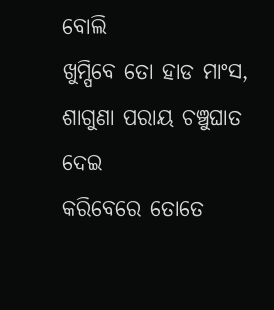ବୋଲି
ଖୁମ୍ପିବେ ତୋ ହାଡ ମାଂସ,
ଶାଗୁଣା ପରାୟ ଚଞ୍ଚୁଘାତ ଦେଇ
କରିବେରେ ତୋତେ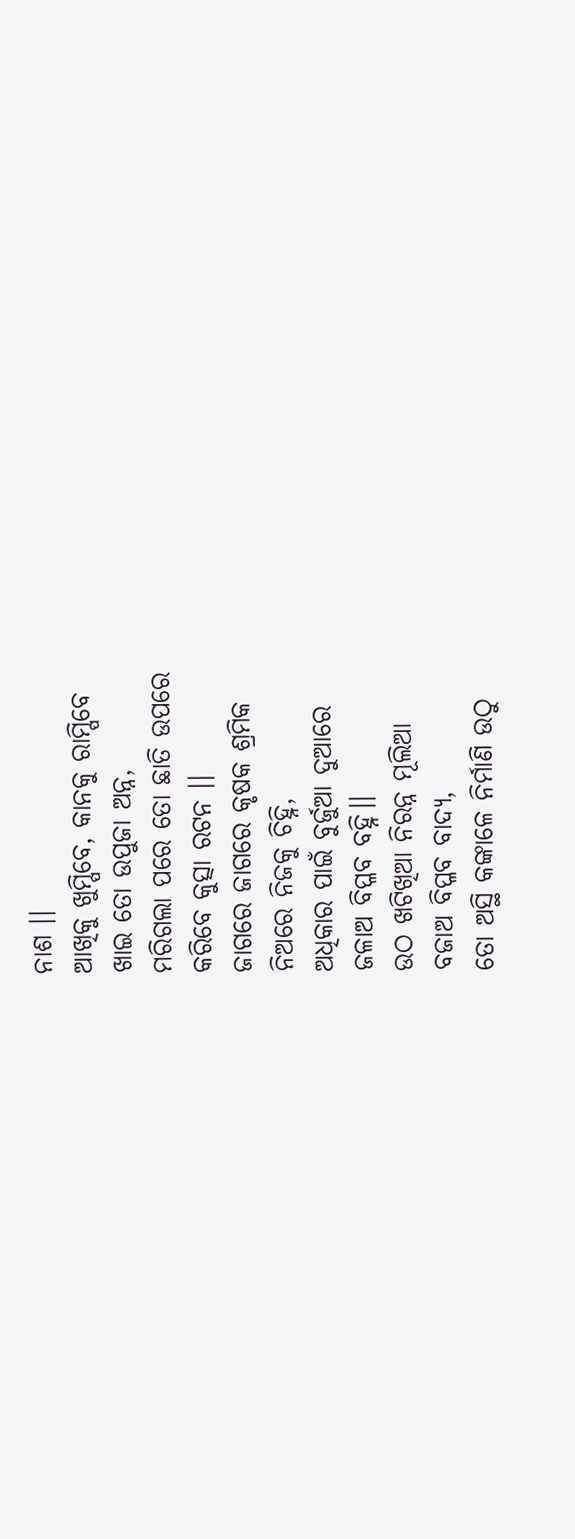ନାଶ ।।
ଆଖିକୁ ଖୁମ୍ପିବେ, କାନକୁ ରାମ୍ପିବେ
ଖାଇ ତୋ ଉପୁଜା ଅନ୍ନ,
ମରିଗଲା ପରେ ତୋ ଛାତି ଉପରେ
କରିବେ କୁତ୍ସା ରଟନ ।।
ଜାଗରେ ଜାଗରେ କୃଷକ ଶ୍ରମିକ
ନିଅରେ ନିଜକୁ ଚିହ୍ନି,
ଅଧିକାର ପାଇଁ ବୁର୍ଜୁଆ ଦୁଆରେ
ଜଳାଅ ବିପ୍ଳବ ବହ୍ନି।।
ଉଠ ଖଟିଖିଆ ନିରନ୍ନ ମୂଲିଆ
ବଜାଅ ବିପ୍ଳବ ବାଦ୍ୟ,
ତୋ ଅସ୍ଥି କଙ୍କାଳେ ନିର୍ମାଣି ଉଠୁ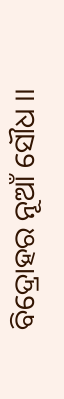ବିଦ୍ରୋହର ନୂଆଁ ସୌଧ ।।